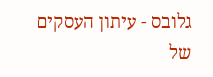גלובס - עיתון העסקים של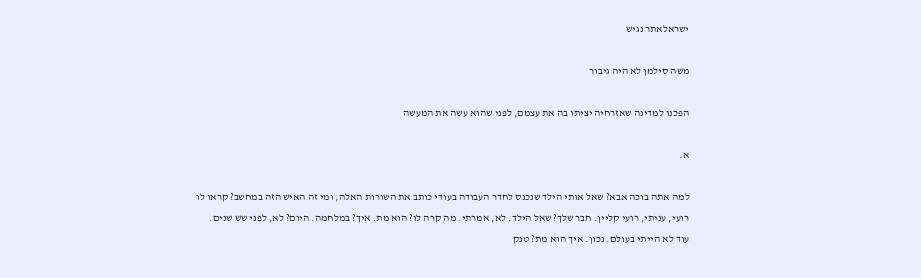ישראלאתר נגיש

משה סילמן לא היה גיבור

הפכנו למדינה שאזרחיה יציתו בה את עצמם, לפני שהוא עשה את המעשה

א.

למה אתה בוכה אבא? שאל אותי הילד שנכנס לחדר העבודה בעודי כותב את השורות האלה, ומי זה האיש הזה במחשב? קראו לו רועי, עניתי, רועי קליין. חבר שלך? שאל הילד. לא, אמרתי. מה קרה לו? הוא מת. איך? במלחמה. היום? לא, לפני שש שנים. עוד לא הייתי בעולם. נכון. איך הוא מת? טנק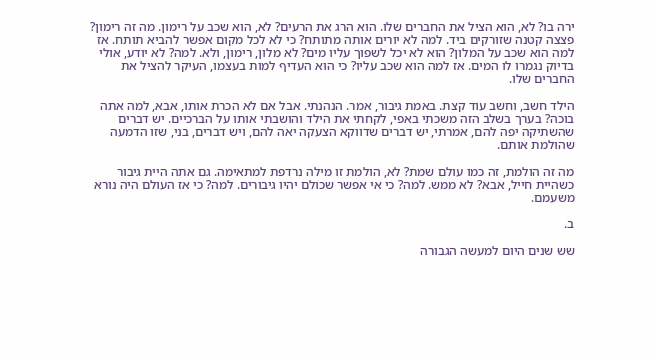ירה בו? לא, הוא הציל את החברים שלו. הוא הרג את הרעים? לא, הוא שכב על רימון. מה זה רימון? פצצה קטנה שזורקים ביד. למה לא יורים אותה מתותח? כי לא לכל מקום אפשר להביא תותח. אז למה הוא שכב על המלון? הוא לא יכל לשפוך עליו מים? לא מלון, רימון, ולא. למה? לא יודע, אולי בדיוק נגמרו לו המים. אז למה הוא שכב עליו? כי הוא העדיף למות בעצמו, העיקר להציל את החברים שלו.

הילד חשב, וחשב עוד קצת. באמת גיבור, אמר. הנהנתי. אבל אם לא הכרת אותו, אבא, למה אתה בוכה? בערך בשלב הזה משכתי באפי, לקחתי את הילד והושבתי אותו על הברכיים. יש דברים שהשתיקה יפה להם, אמרתי, יש דברים שדווקא הצעקה יאה להם, ויש דברים, בני, שזו הדמעה שהולמת אותם.

מה זה הולמת, זה כמו עולם שמת? לא, הולמת זו מילה נרדפת למתאימה. גם אתה היית גיבור כשהיית חייל, אבא? לא ממש. למה? כי אי אפשר שכולם יהיו גיבורים. למה? כי אז העולם היה נורא משעמם.

ב.

שש שנים היום למעשה הגבורה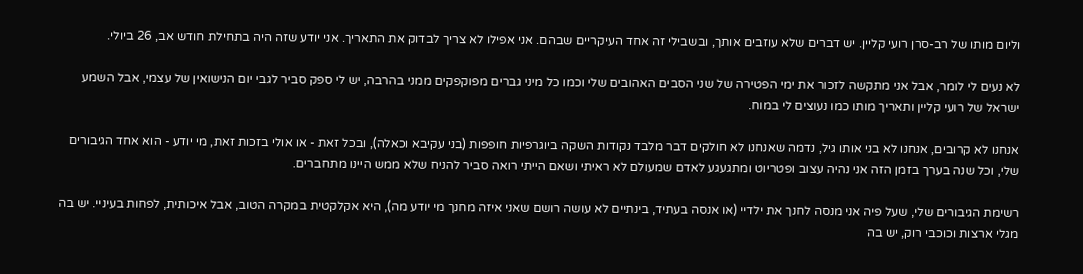וליום מותו של רב-סרן רועי קליין. יש דברים שלא עוזבים אותך, ובשבילי זה אחד העיקריים שבהם. אני אפילו לא צריך לבדוק את התאריך. אני יודע שזה היה בתחילת חודש אב, 26 ביולי.

לא נעים לי לומר, אבל אני מתקשה לזכור את ימי הפטירה של שני הסבים האהובים שלי וכמו כל מיני גברים מפוקפקים ממני בהרבה, יש לי ספק סביר לגבי יום הנישואין של עצמי, אבל השמע ישראל של רועי קליין ותאריך מותו כמו נעוצים לי במוח.

אנחנו לא קרובים, אנחנו לא בני אותו גיל, נדמה שאנחנו לא חולקים דבר מלבד נקודות השקה ביוגרפיות חופפות (בני עקיבא וכאלה), ובכל זאת - או אולי בזכות זאת, מי יודע - הוא אחד הגיבורים שלי, וכל שנה בערך בזמן הזה אני נהיה עצוב ופטריוט ומתגעגע לאדם שמעולם לא ראיתי ושאם הייתי רואה סביר להניח שלא ממש היינו מתחברים.

רשימת הגיבורים שלי, שעל פיה אני מנסה לחנך את ילדיי (או אנסה בעתיד, בינתיים לא עושה רושם שאני איזה מחנך מי יודע מה), היא אקלקטית במקרה הטוב, אבל איכותית, לפחות בעיניי. יש בה מגלי ארצות וכוכבי רוק, יש בה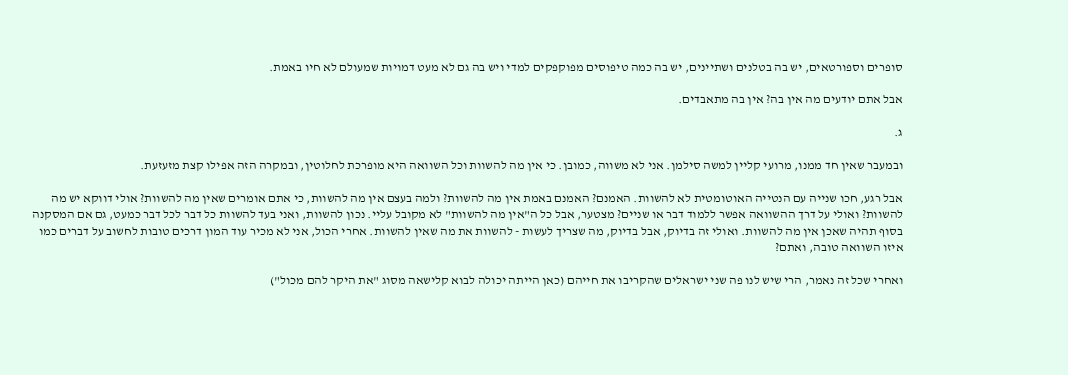סופרים וספורטאים, יש בה בטלנים ושתיינים, יש בה כמה טיפוסים מפוקפקים למדי ויש בה גם לא מעט דמויות שמעולם לא חיו באמת.

אבל אתם יודעים מה אין בה? אין בה מתאבדים.

ג.

ובמעבר שאין חד ממנו, מרועי קליין למשה סילמן. אני לא משווה, כמובן. כי אין מה להשוות וכל השוואה היא מופרכת לחלוטין, ובמקרה הזה אפילו קצת מזעזעת.

אבל רגע, חכו שנייה עם הנטייה האוטומטית לא להשוות. האמנם? האמנם באמת אין מה להשוות? ולמה בעצם אין מה להשוות, כי אתם אומרים שאין מה להשוות? אולי דווקא יש מה להשוות? ואולי על דרך ההשוואה אפשר ללמוד דבר או שניים? מצטער, אבל כל ה"אין מה להשוות" לא מקובל עליי. נכון להשוות, ואני בעד להשוות כל דבר לכל דבר כמעט, גם אם המסקנה בסוף תהיה שאכן אין מה להשוות. ואולי זה בדיוק, אבל בדיוק, מה שצריך לעשות - להשוות את מה שאין להשוות. אחרי הכול, אני לא מכיר עוד המון דרכים טובות לחשוב על דברים כמו איזו השוואה טובה, ואתם?

ואחרי שכל זה נאמר, הרי שיש לנו פה שני ישראלים שהקריבו את חייהם (כאן הייתה יכולה לבוא קלישאה מסוג "את היקר להם מכול")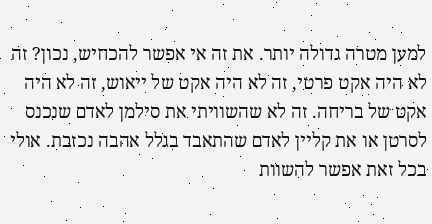למען מטרה גדולה יותר. את זה אי אפשר להכחיש, נכון? זה לא היה אקט פרטי, זה לא היה אקט של ייאוש, זה לא היה אקט של בריחה. זה לא שהשוויתי את סילמן לאדם שנכנס לסרטן או את קליין לאדם שהתאבד בגלל אהבה נכזבת. אולי בכל זאת אפשר להשוות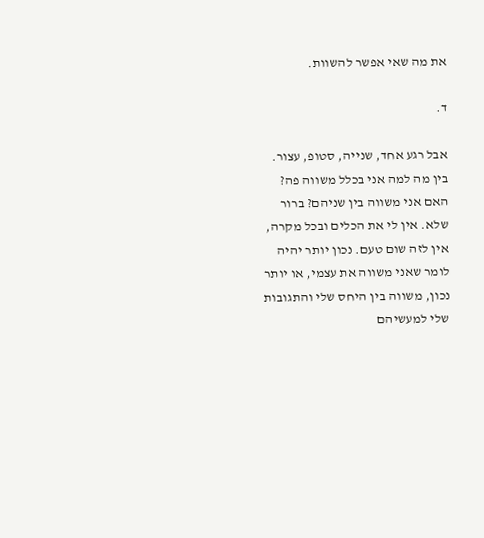את מה שאי אפשר להשוות.

ד.

אבל רגע אחד, שנייה, סטופ, עצור. בין מה למה אני בכלל משווה פה? האם אני משווה בין שניהם? ברור שלא. אין לי את הכלים ובכל מקרה, אין לזה שום טעם. נכון יותר יהיה לומר שאני משווה את עצמי, או יותר נכון, משווה בין היחס שלי והתגובות שלי למעשיהם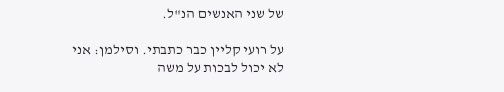של שני האנשים הנ"ל.

על רועי קליין כבר כתבתי. וסילמן: אני לא יכול לבכות על משה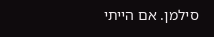סילמן. אם הייתי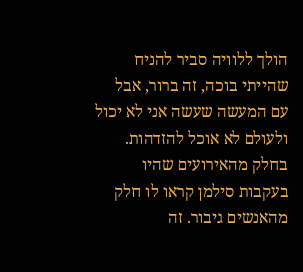הולך ללוויה סביר להניח שהייתי בוכה, זה ברור, אבל עם המעשה שעשה אני לא יכול ולעולם לא אוכל להזדהות. בחלק מהאירועים שהיו בעקבות סילמן קראו לו חלק מהאנשים גיבור. זה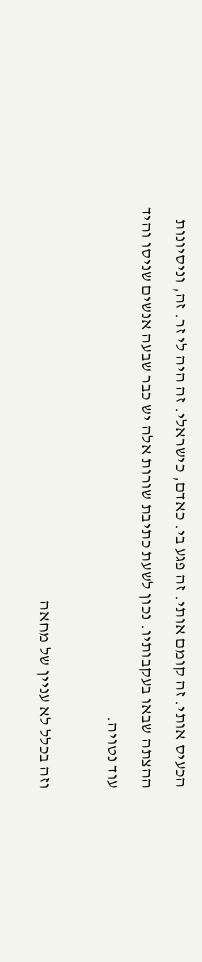הכעיס אותי. זה קומם אותי. זה פגע בי. כאדם, כישראלי. זה היה לי זר. זה, וניסיונות ההצתה שבאו בעקבותיו. נכון לשעת כתיבת שורות אלה יש כבר שבעה אנשים שניסו והיד עוד נטויה.

וזה בכלל לא עניין של מחאה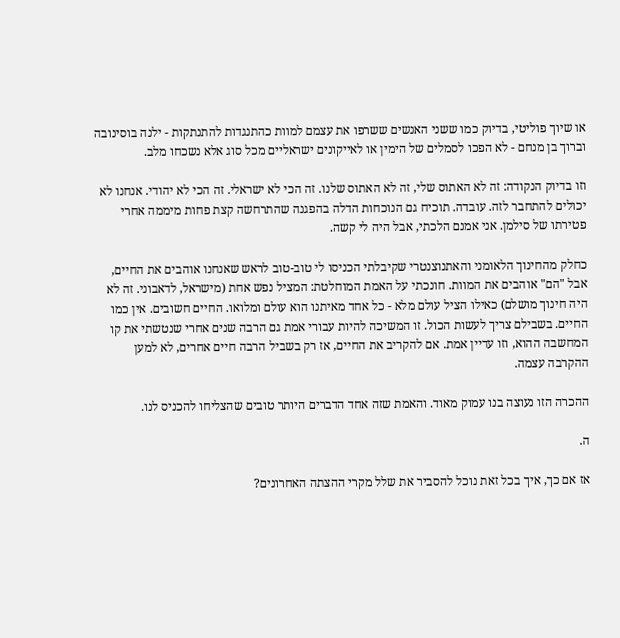או שיוך פוליטי, בדיוק כמו ששני האנשים ששרפו את עצמם למוות כהתנגדות להתנתקות - ילנה בוסינובה וברוך בן מנחם - לא הפכו לסמלים של הימין או לאייקונים ישראליים מכל סוג אלא נשכחו מלב.

וזו בדיוק הנקודה: זה לא האתוס שלי, זה לא האתוס שלנו. זה הכי לא ישראלי. זה הכי לא יהודי. אנחנו לא יכולים להתחבר לזה. עובדה. תוכיח גם הנוכחות הדלה בהפגנה שהתרחשה קצת פחות מיממה אחרי פטירתו של סילמן. אני אמנם הלכתי, אבל היה לי קשה.

כחלק מהחינוך הלאומני והאתנוצנטרי שקיבלתי הכניסו לי טוב-טוב לראש שאנחנו אוהבים את החיים, אבל "הם" אוהבים את המוות. חונכתי על האמת המוחלטת: המציל נפש אחת (מישראל, לדאבוני. זה לא היה חינוך מושלם) כאילו הציל עולם מלא - כל אחד מאיתנו הוא עולם ומלואו. החיים חשובים. אין כמו החיים. בשבילם צריך לעשות הכול. זו המשיכה להיות עבורי אמת גם הרבה שנים אחרי שנטשתי את קו המחשבה ההוא, וזו עדיין אמת. אם להקריב את החיים, אז רק בשביל הרבה חיים אחרים, לא למען ההקרבה עצמה.

ההכרה הזו נעוצה בנו עמוק מאוד. והאמת שזה אחד הדברים היותר טובים שהצליחו להכניס לנו.

ה.

אז אם כך, איך בכל זאת נוכל להסביר את שלל מקרי ההצתה האחרונים?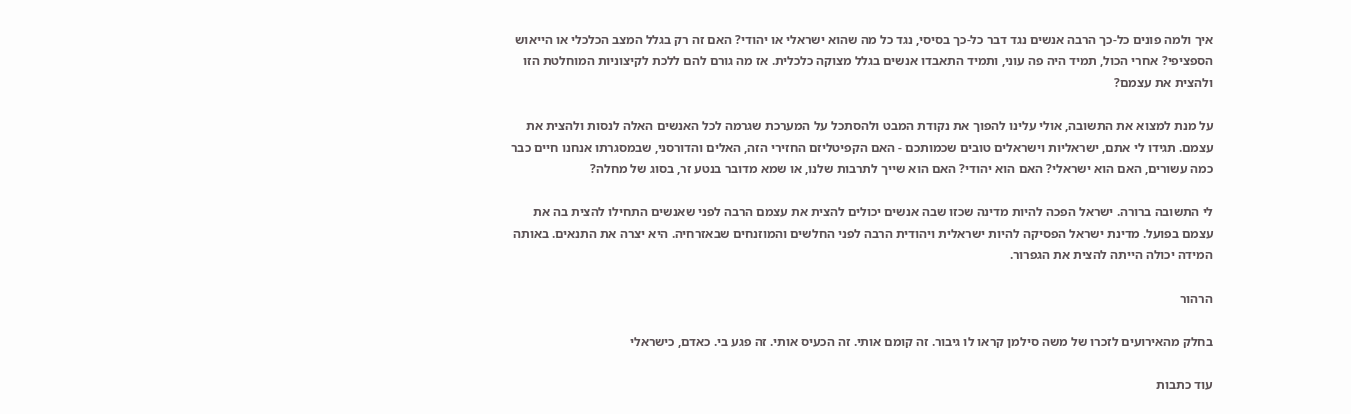איך ולמה פונים כל-כך הרבה אנשים נגד דבר כל-כך בסיסי, נגד כל מה שהוא ישראלי או יהודי? האם זה רק בגלל המצב הכלכלי או הייאוש הספציפי? אחרי הכול, תמיד היה פה עוני, ותמיד התאבדו אנשים בגלל מצוקה כלכלית. אז מה גורם להם ללכת לקיצוניות המוחלטת הזו ולהצית את עצמם?

על מנת למצוא את התשובה, אולי עלינו להפוך את נקודת המבט ולהסתכל על המערכת שגרמה לכל האנשים האלה לנסות ולהצית את עצמם. תגידו לי אתם, ישראליות וישראלים טובים שכמותכם - האם הקפיטליזם החזירי הזה, האלים והדורסני, שבמסגרתו אנחנו חיים כבר כמה עשורים, האם הוא ישראלי? האם הוא יהודי? האם הוא שייך לתרבות שלנו, או שמא מדובר בנטע זר, בסוג של מחלה?

לי התשובה ברורה. ישראל הפכה להיות מדינה שכזו שבה אנשים יכולים להצית את עצמם הרבה לפני שאנשים התחילו להצית בה את עצמם בפועל. מדינת ישראל הפסיקה להיות ישראלית ויהודית הרבה לפני החלשים והמוזנחים שבאזרחיה. היא יצרה את התנאים. באותה המידה יכולה הייתה להצית את הגפרור.

הרהור

בחלק מהאירועים לזכרו של משה סילמן קראו לו גיבור. זה קומם אותי. זה הכעיס אותי. זה פגע בי. כאדם, כישראלי

עוד כתבות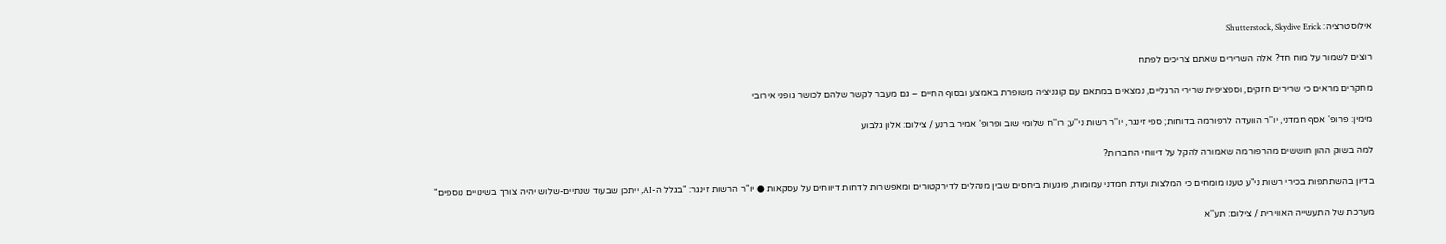אילוסטרציה: Shutterstock, Skydive Erick

רוצים לשמור על מוח חד? אלה השרירים שאתם צריכים לפתח

מחקרים מראים כי שרירים חזקים, וספציפית שרירי הרגליים, נמצאים במתאם עם קוגניציה משופרת באמצע ובסוף החיים – גם מעבר לקשר שלהם לכושר גופני אירובי

מימין: פרופ' אסף חמדני, יו''ר הוועדה לרפורמה בדוחות; ספי זינגר, יו''ר רשות ני''ע; רו''ח שלומי שוב ופרופ' אמיר ברנע / צילום: אלון גלבוע

למה בשוק ההון חוששים מהרפורמה שאמורה להקל על דיווחי החברות?

בדיון בהשתתפות בכירי רשות ני"ע טענו מומחים כי המלצות ועדת חמדני עמומות, פוגעות ביחסים שבין מנהלים לדירקטורים ומאפשרות לדחות דיווחים על עסקאות ● יו"ר הרשות זינגר: "בגלל ה-AI, ייתכן שבעוד שנתיים-שלוש יהיה צורך בשינויים נוספים"

מערכת של התעשייה האווירית / צילום: תע''א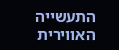התעשייה האווירית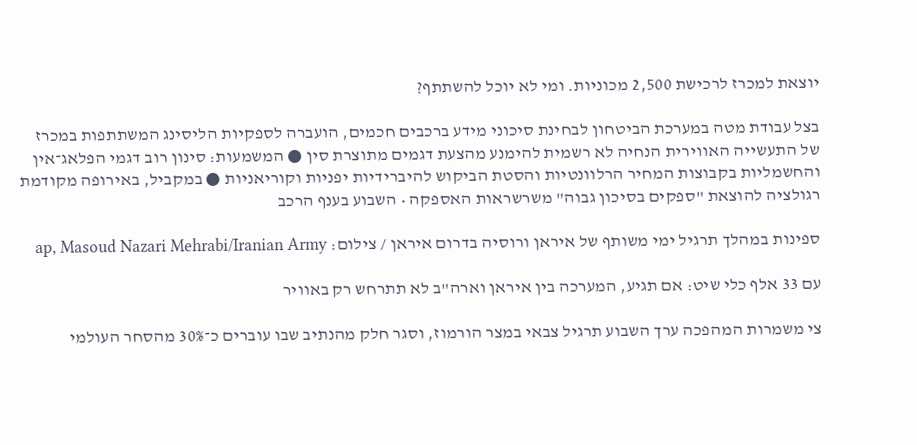יוצאת למכרז לרכישת 2,500 מכוניות. ומי לא יוכל להשתתף?

בצל עבודת מטה במערכת הביטחון לבחינת סיכוני מידע ברכבים חכמים, הועברה לספקיות הליסינג המשתתפות במכרז של התעשייה האווירית הנחיה לא רשמית להימנע מהצעת דגמים מתוצרת סין ● המשמעות: סינון רוב דגמי הפלאג־אין והחשמליות בקבוצות המחיר הרלוונטיות והסטת הביקוש להיברידיות יפניות וקוריאניות ● במקביל, באירופה מקודמת רגולציה להוצאת "ספקים בסיכון גבוה" משרשראות האספקה • השבוע בענף הרכב

ספינות במהלך תרגיל ימי משותף של איראן ורוסיה בדרום איראן / צילום: ap, Masoud Nazari Mehrabi/Iranian Army

עם 33 אלף כלי שיט: אם תגיע, המערכה בין איראן וארה"ב לא תתרחש רק באוויר

צי משמרות המהפכה ערך השבוע תרגיל צבאי במצר הורמוז, וסגר חלק מהנתיב שבו עוברים כ־30% מהסחר העולמי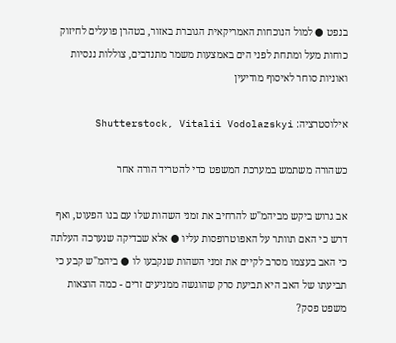בנפט ● למול הנוכחות האמריקאית הגוברת באזור, בטהרן פועלים לחיזוק כוחות מעל ומתחת לפני הים באמצעות משמר מתנדבים, צוללות ננסיות ואוניות סוחר לאיסוף מודיעין

אילוסטרציה: Shutterstock, Vitalii Vodolazskyi

כשהורה משתמש במערכת המשפט כדי להטריד הורה אחר

אב גרוש ביקש מביהמ"ש להרחיב את זמני השהות שלו עם בנו הפעוט, ואף דרש כי האם תוותר על האפוטרופסות עליו ● אלא שבדיקה שנערכה העלתה כי האב בעצמו מסרב לקיים את זמני השהות שנקבעו לו ● ביהמ"ש קבע כי תביעתו של האב היא תביעת סרק שהוגשה ממניעים זרים - כמה הוצאות משפט פסק?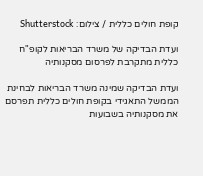קופת חולים כללית / צילום: Shutterstock

ועדת הבדיקה של משרד הבריאות לקופ"ח כללית מתקרבת לפרסום מסקנותיה

ועדת הבדיקה שמינה משרד הבריאות לבחינת הממשל התאגידי בקופת חולים כללית תפרסם את מסקנותיה בשבועות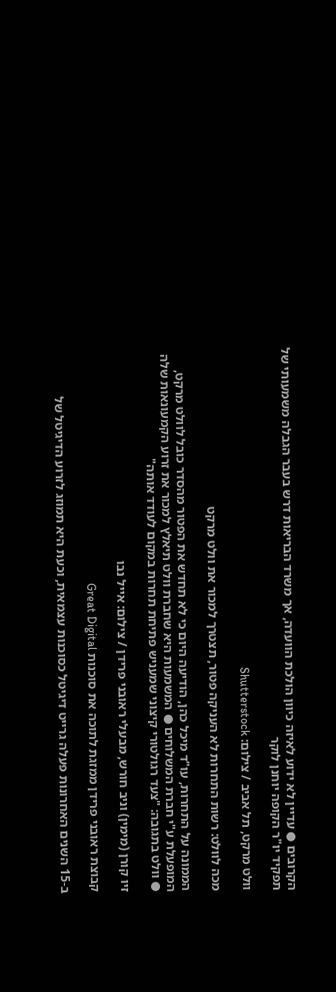הקרובים ● עדיין לא ידוע לאיזה כיוון הולכת הוועדה, אך משרד הבריאות דרש בעבר הגבלה משמעותי של תפקיד יו"ר הקופה יוחנן לוקר

וולט מרקט, תל אביב / צילום: Shutterstock

מכה לוולט: רשות התחרות לא העניקה פטור, תצטרך למכור את וולט מרקט

הממונה על התחרות, עו"ד מיכל כהן, הודיעה היום כי לא תחדש את הפטור מהסדר כובל לוולט מרקט, המופעלת ע"י חברת המשלוחים ● המשמעות היא שחברת וולט תיאלץ למכור את זרוע הקמעונאות שלה ● וולט בתגובה: "צעד רגולטורי קיצוני שמעניש פתיחת תחרות במקום לעודד אותה"

זיו קורן (מימין) וניב חורש, מבעלי ראובני פרידן / צילום: אייל נבו

קבוצת ראובני פרידן ממזגת לתוכה את סוכנות Great Digital

ב-15 השנים האחרונות פעלה גרייט דיגיטל כסוכנות עצמאית, וכעת היא תמוזג לזרוע הדיגיטל של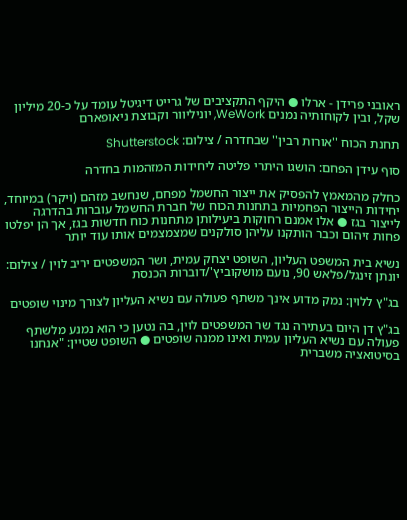ראובני פרידן - ארלו ● היקף התקציבים של גרייט דיגיטל עומד על כ-20 מיליון שקל, ובין לקוחותיה נמנים WeWork, יוניליוור וקבוצת ניאופארם

תחנת הכוח ''אורות רבין'' שבחדרה / צילום: Shutterstock

סוף עידן הפחם: הושגו היתרי פליטה ליחידות המזהמות בחדרה

כחלק מהמאמץ להפסיק את ייצור החשמל מפחם, שנחשב מזהם (ויקר) במיוחד, יחידות הייצור הפחמיות בתחנות הכוח של חברת החשמל עוברות בהדרגה לייצור בגז ● אלו אמנם רחוקות ביעילותן מתחנות כוח חדשות בגז, אך הן יפלטו פחות זיהום וכבר הותקנו עליהן סולקנים שמצמצמים אותו עוד יותר

נשיא בית המשפט העליון, השופט יצחק עמית, ושר המשפטים יריב לוין / צילום: יונתן זינגל/פלאש 90, נועם מושקוביץ'/דוברות הכנסת

בג"ץ ללוין: נמק מדוע אינך משתף פעולה עם נשיא העליון לצורך מינוי שופטים

בג"ץ דן היום בעתירה נגד שר המשפטים לוין, בה נטען כי הוא נמנע מלשתף פעולה עם נשיא העליון עמית ואינו ממנה שופטים ● השופט שטיין: "אנחנו בסיטואציה משברית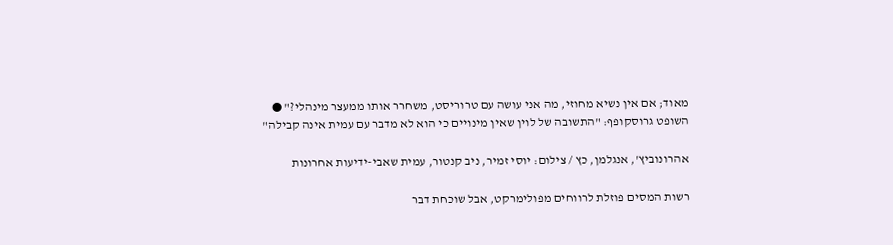מאוד; אם אין נשיא מחוזי, מה אני עושה עם טרוריסט, משחרר אותו ממעצר מינהלי?" ● השופט גרוסקופף: "התשובה של לוין שאין מינויים כי הוא לא מדבר עם עמית אינה קבילה"

אהרונוביץ', אנגלמן, כץ / צילום: יוסי זמיר, ניב קנטור, עמית שאבי-ידיעות אחרונות

רשות המסים פוזלת לרווחים מפולימרקט, אבל שוכחת דבר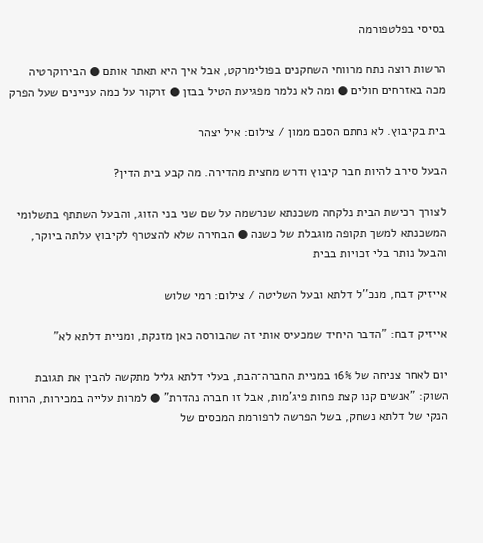בסיסי בפלטפורמה

הרשות רוצה נתח מרווחי השחקנים בפולימרקט, אבל איך היא תאתר אותם ● הבירוקרטיה מכה באזרחים חולים ● ומה לא נלמר מפגיעת הטיל בבזן ● זרקור על כמה עניינים שעל הפרק

בית בקיבוץ. לא נחתם הסכם ממון / צילום: איל יצהר

הבעל סירב להיות חבר קיבוץ ודרש מחצית מהדירה. מה קבע בית הדין?

לצורך רכישת הבית נלקחה משכנתא שנרשמה על שם שני בני הזוג, והבעל השתתף בתשלומי המשכנתא למשך תקופה מוגבלת של כשנה ● הבחירה שלא להצטרף לקיבוץ עלתה ביוקר, והבעל נותר בלי זכויות בבית

אייזיק דבח, מנכ''ל דלתא ובעל השליטה / צילום: רמי שלוש

אייזיק דבח: "הדבר היחיד שמכעיס אותי זה שהבורסה כאן מזנקת, ומניית דלתא לא"

יום לאחר צניחה של 16% במניית החברה־הבת, בעלי דלתא גליל מתקשה להבין את תגובת השוק: "אנשים קנו קצת פחות פיג'מות, אבל זו חברה נהדרת" ● למרות עלייה במכירות, הרווח הנקי של דלתא נשחק, בשל הפרשה לרפורמת המכסים של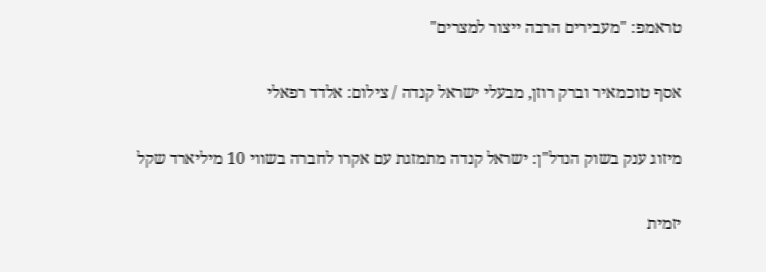טראמפ: "מעבירים הרבה ייצור למצרים"

אסף טוכמאיר וברק רוזן, מבעלי ישראל קנדה / צילום: אלדד רפאלי

מיזוג ענק בשוק הנדל"ן: ישראל קנדה מתמזגת עם אקרו לחברה בשווי 10 מיליארד שקל

יזמית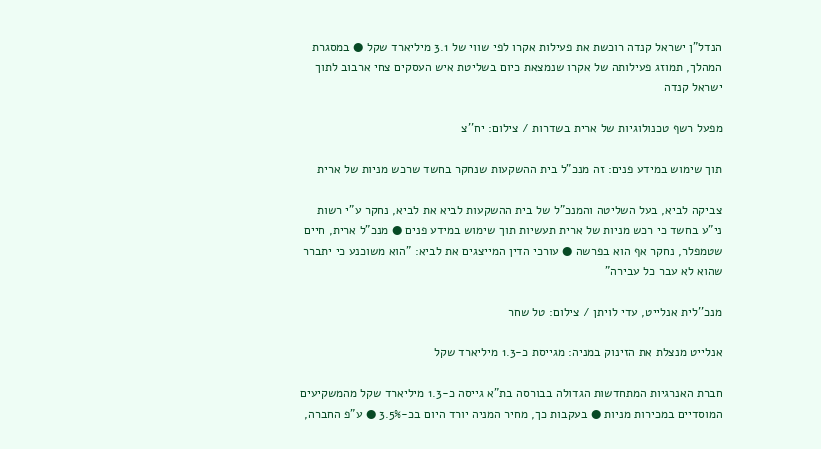הנדל"ן ישראל קנדה רוכשת את פעילות אקרו לפי שווי של 3.1 מיליארד שקל ● במסגרת המהלך, תמוזג פעילותה של אקרו שנמצאת כיום בשליטת איש העסקים צחי ארבוב לתוך ישראל קנדה

מפעל רשף טכנולוגיות של ארית בשדרות / צילום: יח''צ

תוך שימוש במידע פנים: זה מנכ"ל בית ההשקעות שנחקר בחשד שרכש מניות של ארית

צביקה לביא, בעל השליטה והמנכ"ל של בית ההשקעות לביא את לביא, נחקר ע"י רשות ני"ע בחשד כי רכש מניות של ארית תעשיות תוך שימוש במידע פנים ● מנכ"ל ארית, חיים שטמפלר, נחקר אף הוא בפרשה ● עורכי הדין המייצגים את לביא: "הוא משוכנע כי יתברר שהוא לא עבר כל עבירה"

מנכ''לית אנלייט, עדי לויתן / צילום: טל שחר

אנלייט מנצלת את הזינוק במניה: מגייסת כ-1.3 מיליארד שקל

חברת האנרגיות המתחדשות הגדולה בבורסה בת"א גייסה כ-1.3 מיליארד שקל מהמשקיעים המוסדיים במכירות מניות ● בעקבות כך, מחיר המניה יורד היום בכ-3.5% ● ע"פ החברה,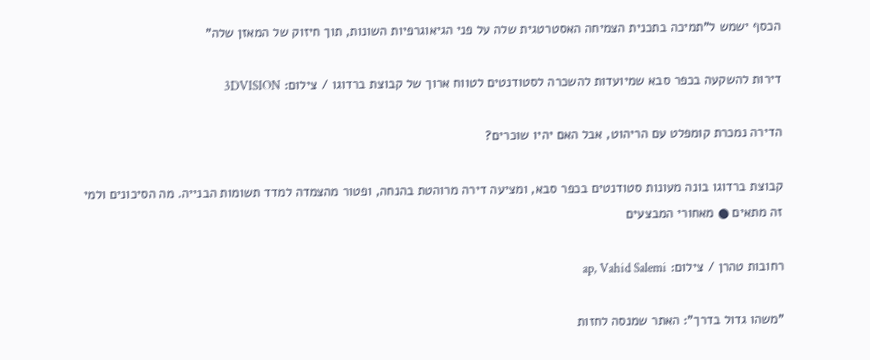הכסף ישמש ל"תמיכה בתכנית הצמיחה האסטרטגית שלה על פני הגיאוגרפיות השונות, תוך חיזוק של המאזן שלה"

דירות להשקעה בכפר סבא שמיועדות להשכרה לסטודנטים לטווח ארוך של קבוצת ברדוגו / צילום: 3DVISION

הדירה נמכרת קומפלט עם הריהוט, אבל האם יהיו שוכרים?

קבוצת ברדוגו בונה מעונות סטודנטים בכפר סבא, ומציעה דירה מרוהטת בהנחה, ופטור מהצמדה למדד תשומות הבנייה. מה הסיכונים ולמי זה מתאים ● מאחורי המבצעים

רחובות טהרן / צילום: ap, Vahid Salemi

"משהו גדול בדרך": האתר שמנסה לחזות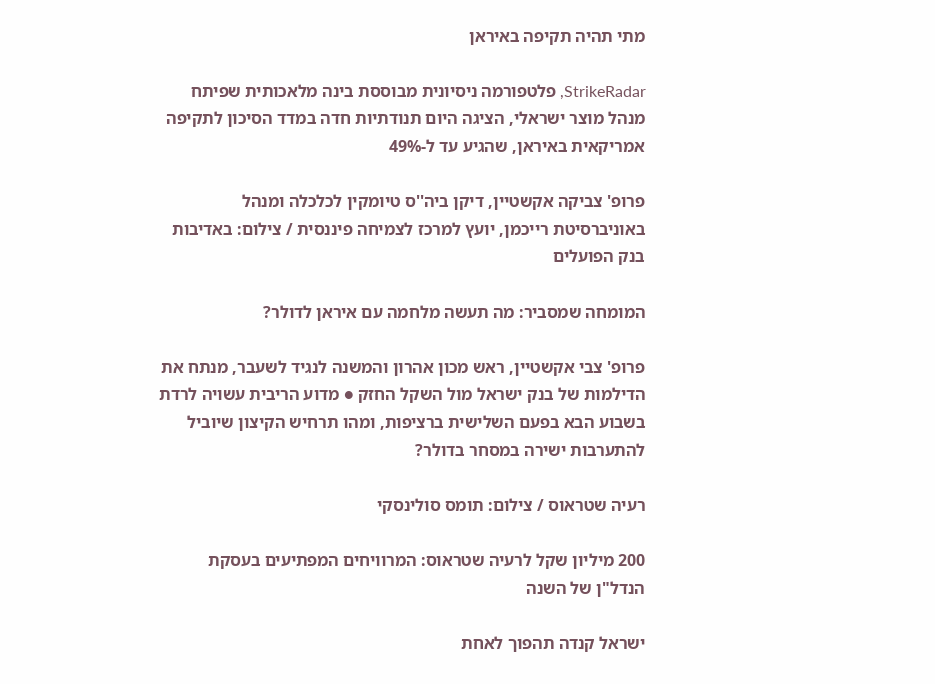מתי תהיה תקיפה באיראן

StrikeRadar, פלטפורמה ניסיונית מבוססת בינה מלאכותית שפיתח מנהל מוצר ישראלי, הציגה היום תנודתיות חדה במדד הסיכון לתקיפה אמריקאית באיראן, שהגיע עד ל-49%

פרופ' צביקה אקשטיין, דיקן ביה''ס טיומקין לכלכלה ומנהל באוניברסיטת רייכמן, יועץ למרכז לצמיחה פיננסית / צילום: באדיבות בנק הפועלים

המומחה שמסביר: מה תעשה מלחמה עם איראן לדולר?

פרופ' צבי אקשטיין, ראש מכון אהרון והמשנה לנגיד לשעבר, מנתח את הדילמות של בנק ישראל מול השקל החזק ● מדוע הריבית עשויה לרדת בשבוע הבא בפעם השלישית ברציפות, ומהו תרחיש הקיצון שיוביל להתערבות ישירה במסחר בדולר?

רעיה שטראוס / צילום: תומס סולינסקי

200 מיליון שקל לרעיה שטראוס: המרוויחים המפתיעים בעסקת הנדל"ן של השנה

ישראל קנדה תהפוך לאחת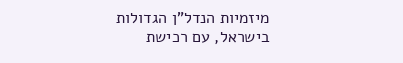מיזמיות הנדל"ן הגדולות בישראל, עם רכישת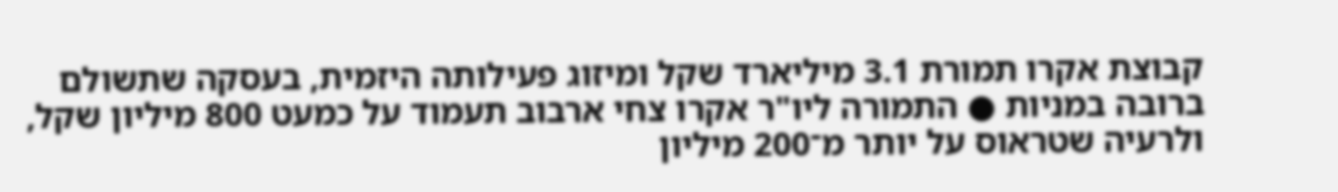קבוצת אקרו תמורת 3.1 מיליארד שקל ומיזוג פעילותה היזמית, בעסקה שתשולם ברובה במניות ● התמורה ליו"ר אקרו צחי ארבוב תעמוד על כמעט 800 מיליון שקל, ולרעיה שטראוס על יותר מ־200 מיליון